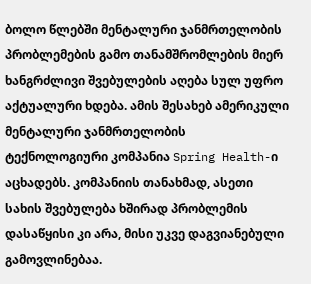ბოლო წლებში მენტალური ჯანმრთელობის პრობლემების გამო თანამშრომლების მიერ ხანგრძლივი შვებულების აღება სულ უფრო აქტუალური ხდება. ამის შესახებ ამერიკული მენტალური ჯანმრთელობის ტექნოლოგიური კომპანია Spring Health-ი აცხადებს. კომპანიის თანახმად, ასეთი სახის შვებულება ხშირად პრობლემის დასაწყისი კი არა, მისი უკვე დაგვიანებული გამოვლინებაა.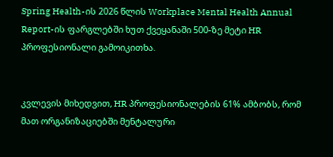Spring Health-ის 2026 წლის Workplace Mental Health Annual Report-ის ფარგლებში ხუთ ქვეყანაში 500-ზე მეტი HR პროფესიონალი გამოიკითხა.


კვლევის მიხედვით, HR პროფესიონალების 61% ამბობს, რომ მათ ორგანიზაციებში მენტალური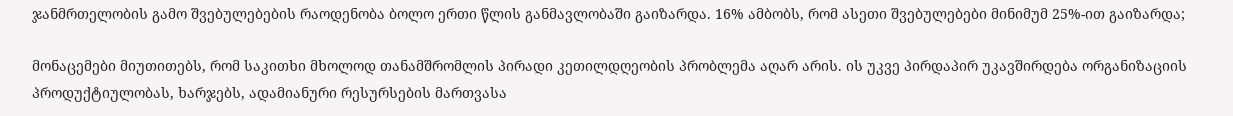ჯანმრთელობის გამო შვებულებების რაოდენობა ბოლო ერთი წლის განმავლობაში გაიზარდა. 16% ამბობს, რომ ასეთი შვებულებები მინიმუმ 25%-ით გაიზარდა;

მონაცემები მიუთითებს, რომ საკითხი მხოლოდ თანამშრომლის პირადი კეთილდღეობის პრობლემა აღარ არის. ის უკვე პირდაპირ უკავშირდება ორგანიზაციის პროდუქტიულობას, ხარჯებს, ადამიანური რესურსების მართვასა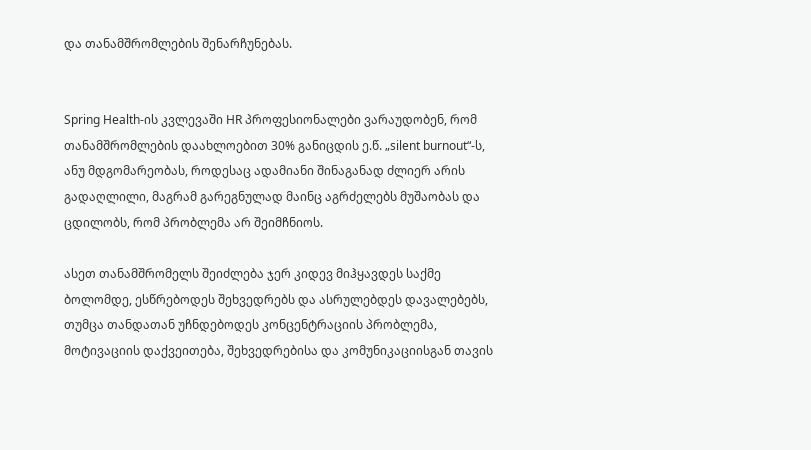და თანამშრომლების შენარჩუნებას.


Spring Health-ის კვლევაში HR პროფესიონალები ვარაუდობენ, რომ თანამშრომლების დაახლოებით 30% განიცდის ე.წ. „silent burnout“-ს, ანუ მდგომარეობას, როდესაც ადამიანი შინაგანად ძლიერ არის გადაღლილი, მაგრამ გარეგნულად მაინც აგრძელებს მუშაობას და ცდილობს, რომ პრობლემა არ შეიმჩნიოს.

ასეთ თანამშრომელს შეიძლება ჯერ კიდევ მიჰყავდეს საქმე ბოლომდე, ესწრებოდეს შეხვედრებს და ასრულებდეს დავალებებს, თუმცა თანდათან უჩნდებოდეს კონცენტრაციის პრობლემა, მოტივაციის დაქვეითება, შეხვედრებისა და კომუნიკაციისგან თავის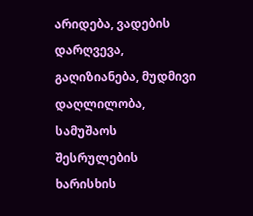არიდება, ვადების დარღვევა, გაღიზიანება, მუდმივი დაღლილობა, სამუშაოს შესრულების ხარისხის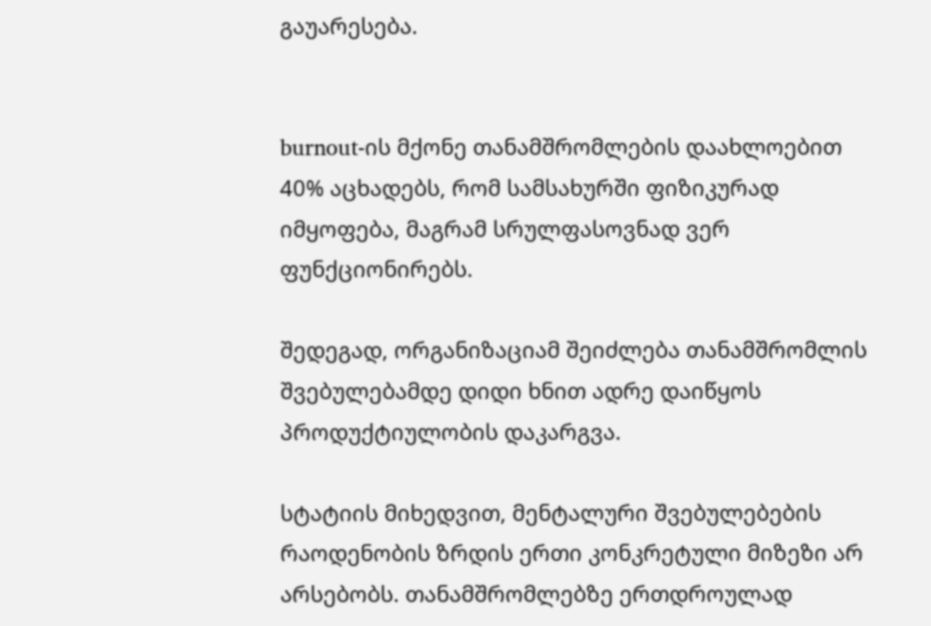გაუარესება.


burnout-ის მქონე თანამშრომლების დაახლოებით 40% აცხადებს, რომ სამსახურში ფიზიკურად იმყოფება, მაგრამ სრულფასოვნად ვერ ფუნქციონირებს.

შედეგად, ორგანიზაციამ შეიძლება თანამშრომლის შვებულებამდე დიდი ხნით ადრე დაიწყოს პროდუქტიულობის დაკარგვა.

სტატიის მიხედვით, მენტალური შვებულებების რაოდენობის ზრდის ერთი კონკრეტული მიზეზი არ არსებობს. თანამშრომლებზე ერთდროულად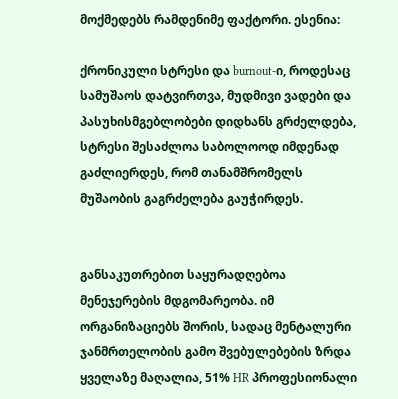მოქმედებს რამდენიმე ფაქტორი. ესენია:

ქრონიკული სტრესი და burnout-ი, როდესაც სამუშაოს დატვირთვა, მუდმივი ვადები და პასუხისმგებლობები დიდხანს გრძელდება, სტრესი შესაძლოა საბოლოოდ იმდენად გაძლიერდეს, რომ თანამშრომელს მუშაობის გაგრძელება გაუჭირდეს.


განსაკუთრებით საყურადღებოა მენეჯერების მდგომარეობა. იმ ორგანიზაციებს შორის, სადაც მენტალური ჯანმრთელობის გამო შვებულებების ზრდა ყველაზე მაღალია, 51% HR პროფესიონალი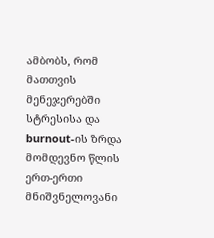ამბობს, რომ მათთვის მენეჯერებში სტრესისა და burnout-ის ზრდა მომდევნო წლის ერთ-ერთი მნიშვნელოვანი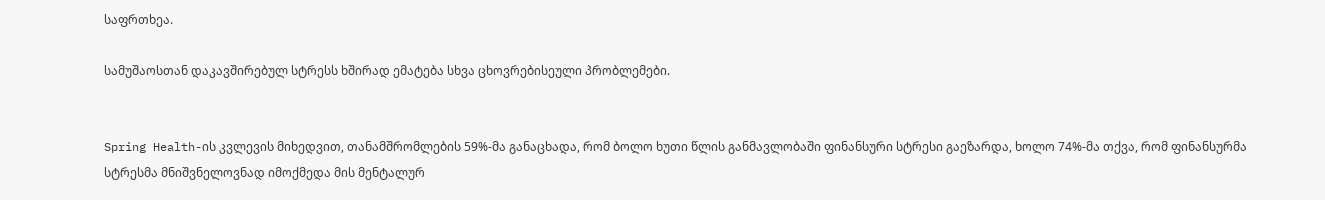საფრთხეა.

სამუშაოსთან დაკავშირებულ სტრესს ხშირად ემატება სხვა ცხოვრებისეული პრობლემები.


Spring Health-ის კვლევის მიხედვით, თანამშრომლების 59%-მა განაცხადა, რომ ბოლო ხუთი წლის განმავლობაში ფინანსური სტრესი გაეზარდა, ხოლო 74%-მა თქვა, რომ ფინანსურმა სტრესმა მნიშვნელოვნად იმოქმედა მის მენტალურ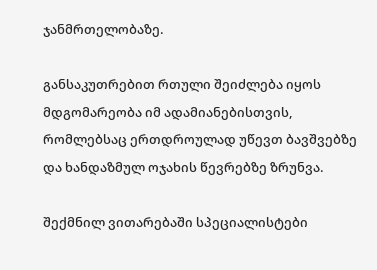ჯანმრთელობაზე.

განსაკუთრებით რთული შეიძლება იყოს მდგომარეობა იმ ადამიანებისთვის, რომლებსაც ერთდროულად უწევთ ბავშვებზე და ხანდაზმულ ოჯახის წევრებზე ზრუნვა.

შექმნილ ვითარებაში სპეციალისტები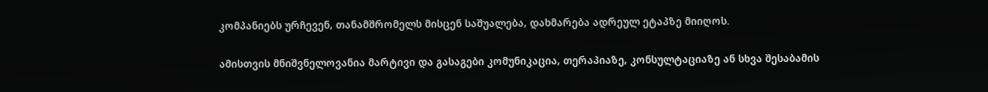კომპანიებს ურჩევენ, თანამშრომელს მისცენ საშუალება, დახმარება ადრეულ ეტაპზე მიიღოს.

ამისთვის მნიშვნელოვანია მარტივი და გასაგები კომუნიკაცია, თერაპიაზე, კონსულტაციაზე ან სხვა შესაბამის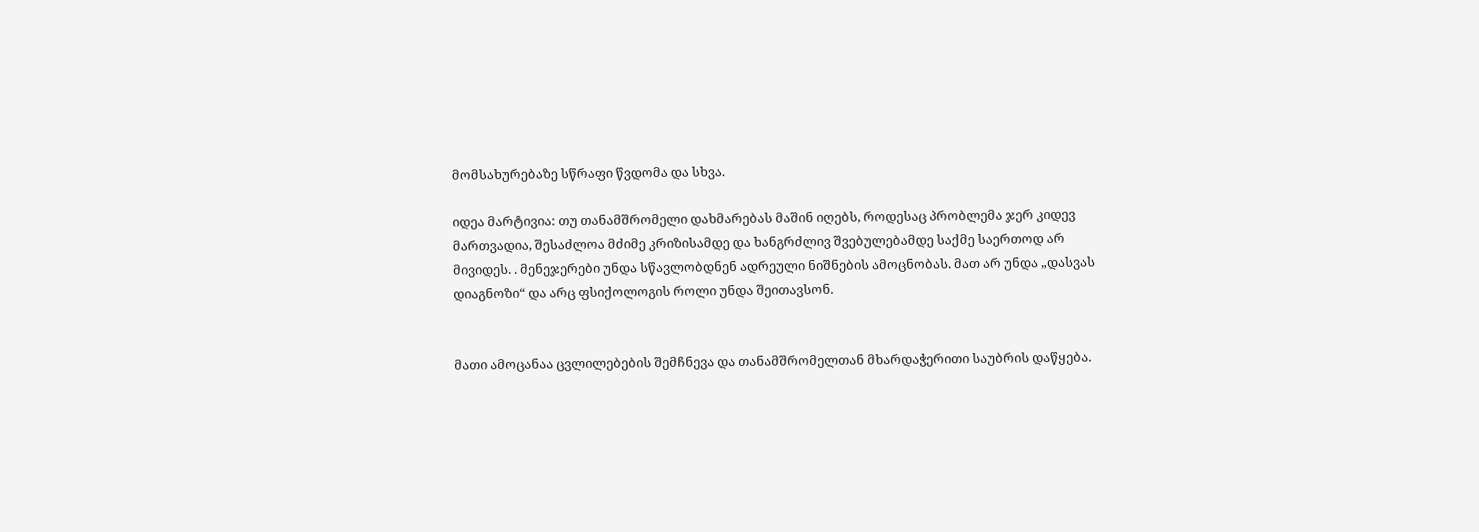მომსახურებაზე სწრაფი წვდომა და სხვა.

იდეა მარტივია: თუ თანამშრომელი დახმარებას მაშინ იღებს, როდესაც პრობლემა ჯერ კიდევ მართვადია, შესაძლოა მძიმე კრიზისამდე და ხანგრძლივ შვებულებამდე საქმე საერთოდ არ მივიდეს. . მენეჯერები უნდა სწავლობდნენ ადრეული ნიშნების ამოცნობას. მათ არ უნდა „დასვას დიაგნოზი“ და არც ფსიქოლოგის როლი უნდა შეითავსონ.


მათი ამოცანაა ცვლილებების შემჩნევა და თანამშრომელთან მხარდაჭერითი საუბრის დაწყება.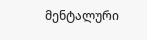მენტალური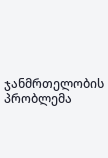ჯანმრთელობის პრობლემა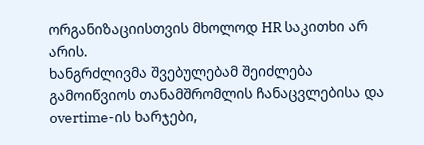ორგანიზაციისთვის მხოლოდ HR საკითხი არ არის.
ხანგრძლივმა შვებულებამ შეიძლება გამოიწვიოს თანამშრომლის ჩანაცვლებისა და overtime-ის ხარჯები,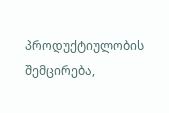პროდუქტიულობის შემცირება,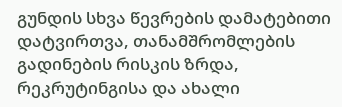გუნდის სხვა წევრების დამატებითი დატვირთვა, თანამშრომლების გადინების რისკის ზრდა, რეკრუტინგისა და ახალი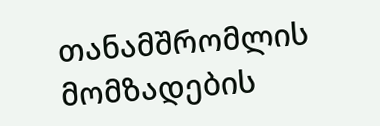თანამშრომლის მომზადების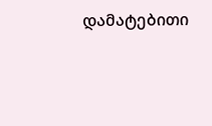დამატებითი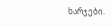ხარჯები.